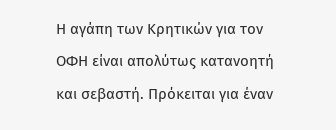Η αγάπη των Κρητικών για τον ΟΦΗ είναι απολύτως κατανοητή και σεβαστή. Πρόκειται για έναν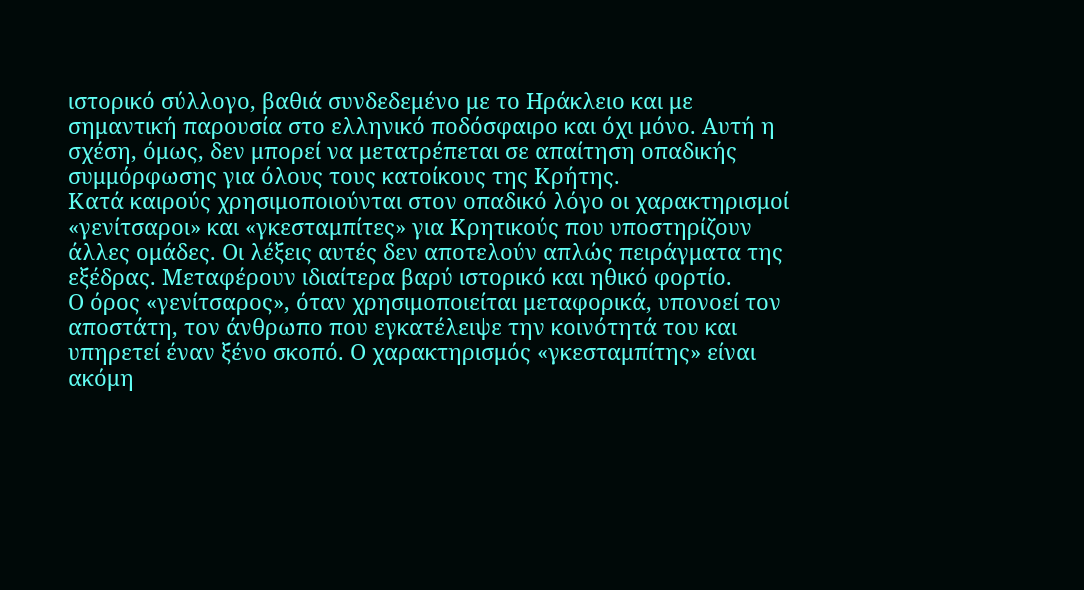ιστορικό σύλλογο, βαθιά συνδεδεμένο με το Ηράκλειο και με σημαντική παρουσία στο ελληνικό ποδόσφαιρο και όχι μόνο. Αυτή η σχέση, όμως, δεν μπορεί να μετατρέπεται σε απαίτηση οπαδικής συμμόρφωσης για όλους τους κατοίκους της Κρήτης.
Κατά καιρούς χρησιμοποιούνται στον οπαδικό λόγο οι χαρακτηρισμοί «γενίτσαροι» και «γκεσταμπίτες» για Κρητικούς που υποστηρίζουν άλλες ομάδες. Οι λέξεις αυτές δεν αποτελούν απλώς πειράγματα της εξέδρας. Μεταφέρουν ιδιαίτερα βαρύ ιστορικό και ηθικό φορτίο.
Ο όρος «γενίτσαρος», όταν χρησιμοποιείται μεταφορικά, υπονοεί τον αποστάτη, τον άνθρωπο που εγκατέλειψε την κοινότητά του και υπηρετεί έναν ξένο σκοπό. Ο χαρακτηρισμός «γκεσταμπίτης» είναι ακόμη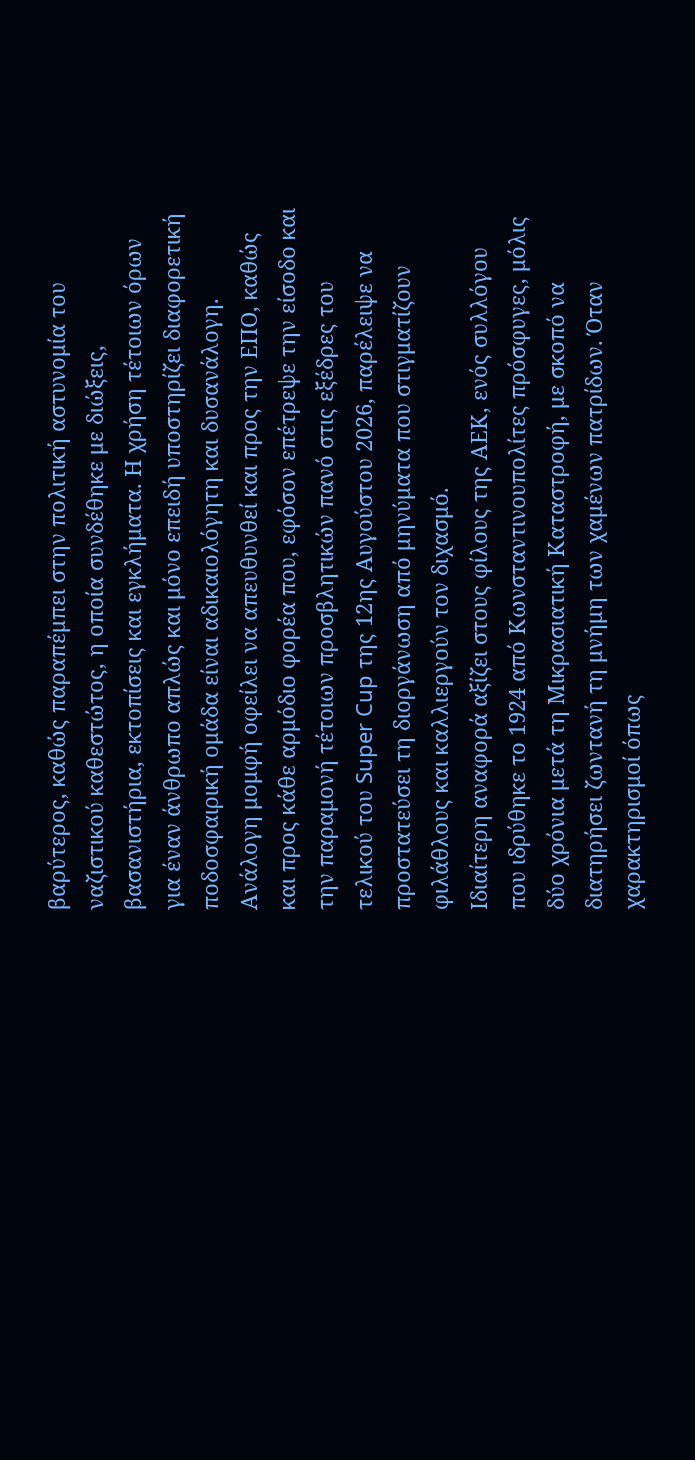βαρύτερος, καθώς παραπέμπει στην πολιτική αστυνομία του ναζιστικού καθεστώτος, η οποία συνδέθηκε με διώξεις, βασανιστήρια, εκτοπίσεις και εγκλήματα. Η χρήση τέτοιων όρων για έναν άνθρωπο απλώς και μόνο επειδή υποστηρίζει διαφορετική ποδοσφαιρική ομάδα είναι αδικαιολόγητη και δυσανάλογη.
Ανάλογη μομφή οφείλει να απευθυνθεί και προς την ΕΠΟ, καθώς και προς κάθε αρμόδιο φορέα που, εφόσον επέτρεψε την είσοδο και την παραμονή τέτοιων προσβλητικών πανό στις εξέδρες του τελικού του Super Cup της 12ης Αυγούστου 2026, παρέλειψε να προστατεύσει τη διοργάνωση από μηνύματα που στιγματίζουν φιλάθλους και καλλιεργούν τον διχασμό.
Ιδιαίτερη αναφορά αξίζει στους φίλους της ΑΕΚ, ενός συλλόγου που ιδρύθηκε το 1924 από Κωνσταντινουπολίτες πρόσφυγες, μόλις δύο χρόνια μετά τη Μικρασιατική Καταστροφή, με σκοπό να διατηρήσει ζωντανή τη μνήμη των χαμένων πατρίδων. Όταν χαρακτηρισμοί όπως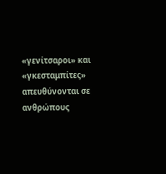«γενίτσαροι» και «γκεσταμπίτες» απευθύνονται σε ανθρώπους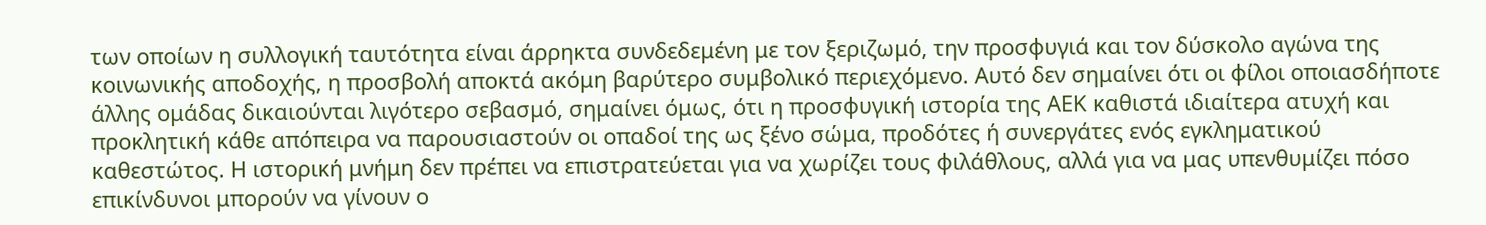των οποίων η συλλογική ταυτότητα είναι άρρηκτα συνδεδεμένη με τον ξεριζωμό, την προσφυγιά και τον δύσκολο αγώνα της κοινωνικής αποδοχής, η προσβολή αποκτά ακόμη βαρύτερο συμβολικό περιεχόμενο. Αυτό δεν σημαίνει ότι οι φίλοι οποιασδήποτε άλλης ομάδας δικαιούνται λιγότερο σεβασμό, σημαίνει όμως, ότι η προσφυγική ιστορία της ΑΕΚ καθιστά ιδιαίτερα ατυχή και προκλητική κάθε απόπειρα να παρουσιαστούν οι οπαδοί της ως ξένο σώμα, προδότες ή συνεργάτες ενός εγκληματικού καθεστώτος. Η ιστορική μνήμη δεν πρέπει να επιστρατεύεται για να χωρίζει τους φιλάθλους, αλλά για να μας υπενθυμίζει πόσο επικίνδυνοι μπορούν να γίνουν ο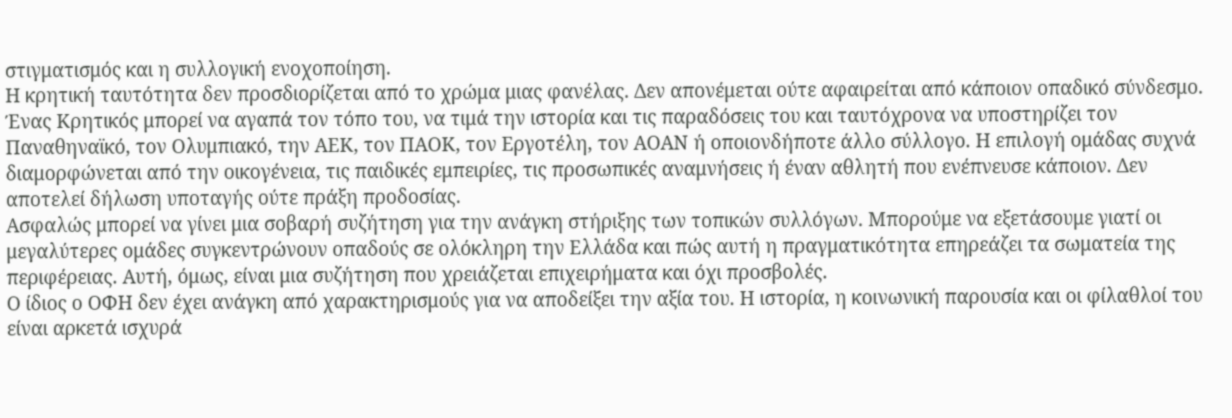στιγματισμός και η συλλογική ενοχοποίηση.
Η κρητική ταυτότητα δεν προσδιορίζεται από το χρώμα μιας φανέλας. Δεν απονέμεται ούτε αφαιρείται από κάποιον οπαδικό σύνδεσμο. Ένας Κρητικός μπορεί να αγαπά τον τόπο του, να τιμά την ιστορία και τις παραδόσεις του και ταυτόχρονα να υποστηρίζει τον Παναθηναϊκό, τον Ολυμπιακό, την ΑΕΚ, τον ΠΑΟΚ, τον Εργοτέλη, τον ΑΟΑΝ ή οποιονδήποτε άλλο σύλλογο. Η επιλογή ομάδας συχνά διαμορφώνεται από την οικογένεια, τις παιδικές εμπειρίες, τις προσωπικές αναμνήσεις ή έναν αθλητή που ενέπνευσε κάποιον. Δεν αποτελεί δήλωση υποταγής ούτε πράξη προδοσίας.
Ασφαλώς μπορεί να γίνει μια σοβαρή συζήτηση για την ανάγκη στήριξης των τοπικών συλλόγων. Μπορούμε να εξετάσουμε γιατί οι μεγαλύτερες ομάδες συγκεντρώνουν οπαδούς σε ολόκληρη την Ελλάδα και πώς αυτή η πραγματικότητα επηρεάζει τα σωματεία της περιφέρειας. Αυτή, όμως, είναι μια συζήτηση που χρειάζεται επιχειρήματα και όχι προσβολές.
Ο ίδιος ο ΟΦΗ δεν έχει ανάγκη από χαρακτηρισμούς για να αποδείξει την αξία του. Η ιστορία, η κοινωνική παρουσία και οι φίλαθλοί του είναι αρκετά ισχυρά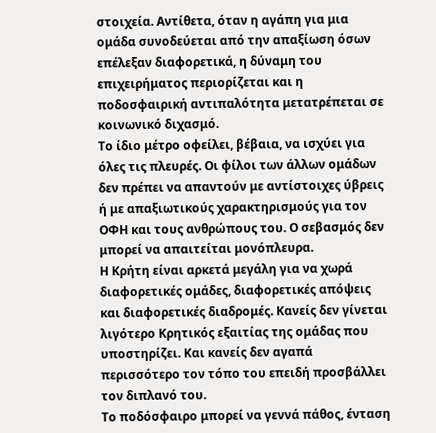στοιχεία. Αντίθετα, όταν η αγάπη για μια ομάδα συνοδεύεται από την απαξίωση όσων επέλεξαν διαφορετικά, η δύναμη του επιχειρήματος περιορίζεται και η ποδοσφαιρική αντιπαλότητα μετατρέπεται σε κοινωνικό διχασμό.
Το ίδιο μέτρο οφείλει, βέβαια, να ισχύει για όλες τις πλευρές. Οι φίλοι των άλλων ομάδων δεν πρέπει να απαντούν με αντίστοιχες ύβρεις ή με απαξιωτικούς χαρακτηρισμούς για τον ΟΦΗ και τους ανθρώπους του. Ο σεβασμός δεν μπορεί να απαιτείται μονόπλευρα.
Η Κρήτη είναι αρκετά μεγάλη για να χωρά διαφορετικές ομάδες, διαφορετικές απόψεις και διαφορετικές διαδρομές. Κανείς δεν γίνεται λιγότερο Κρητικός εξαιτίας της ομάδας που υποστηρίζει. Και κανείς δεν αγαπά περισσότερο τον τόπο του επειδή προσβάλλει τον διπλανό του.
Το ποδόσφαιρο μπορεί να γεννά πάθος, ένταση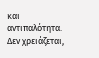και αντιπαλότητα. Δεν χρειάζεται,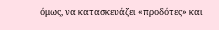όμως, να κατασκευάζει «προδότες» και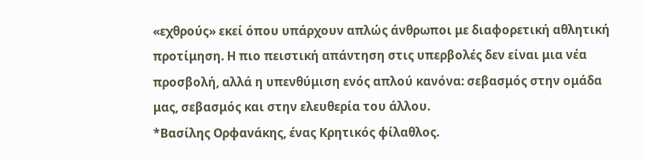«εχθρούς» εκεί όπου υπάρχουν απλώς άνθρωποι με διαφορετική αθλητική προτίμηση. Η πιο πειστική απάντηση στις υπερβολές δεν είναι μια νέα προσβολή, αλλά η υπενθύμιση ενός απλού κανόνα: σεβασμός στην ομάδα μας, σεβασμός και στην ελευθερία του άλλου.
*Βασίλης Ορφανάκης, ένας Κρητικός φίλαθλος.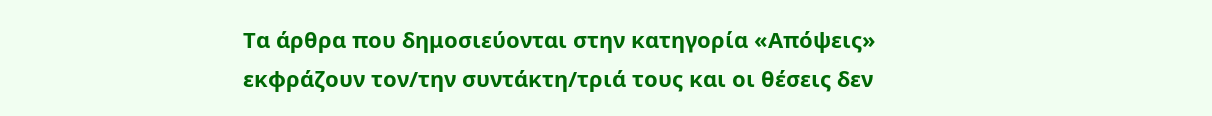Τα άρθρα που δημοσιεύονται στην κατηγορία «Απόψεις» εκφράζουν τον/την συντάκτη/τριά τους και οι θέσεις δεν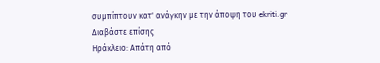συμπίπτουν κατ' ανάγκην με την άποψη του ekriti.gr
Διαβάστε επίσης
Ηράκλειο: Απάτη από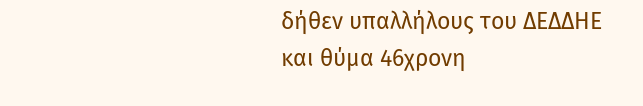δήθεν υπαλλήλους του ΔΕΔΔΗΕ και θύμα 46χρονη